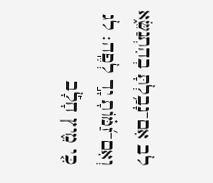לב אִם־נָבַ֥לְתָּ בְהִתְנַשֵּׂ֑א וְאִם־זַ֝מּ֗וֹתָ יָ֣ד לְפֶֽה׃ לג כִּ֤י מִ֪יץ חָלָ֡ב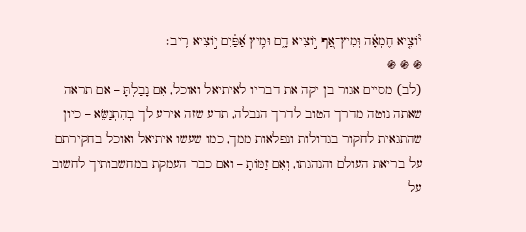י֘וֹצִ֤יא חֶמְאָ֗ה וּֽמִיץ־אַ֭ף י֣וֹצִיא דָ֑ם וּמִ֥יץ אַ֝פַּ֗יִם י֣וֹצִיא רִֽיב׃
֍ ֍ ֍
(לב) מסיים אגור בן יקה את דבריו לאיתיאל ואוכל, אִם נָבַלְתָּ – אם תראה שאתה נוטה מדרך הטוב לדרך הנבלה, תדע שזה אירע לך בְהִתְנַשֵּׂא – כיון שהתגאית לחקור בגדולות ונפלאות ממך, כמו שעשו איתיאל ואוכל בחקירתם על בריאת העולם והנהגתו, וְאִם זַמּוֹתָ – ואם כבר העמקת במחשבותיך לחשוב על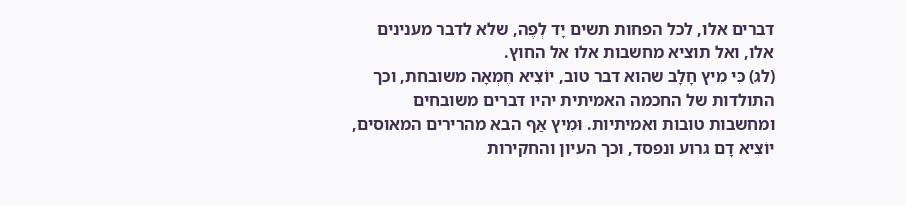דברים אלו, לכל הפחות תשים יָד לְפֶה, שלא לדבר מענינים אלו, ואל תוציא מחשבות אלו אל החוץ.
(לג) כִּי מִיץ חָלָב שהוא דבר טוב, יוֹצִיא חֶמְאָה משובחת, וכך התולדות של החכמה האמיתית יהיו דברים משובחים ומחשבות טובות ואמיתיות. וּמִיץ אַף הבא מהרירים המאוסים, יוֹצִיא דָם גרוע ונפסד, וכך העיון והחקירות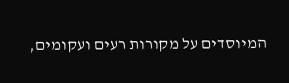המיוסדים על מקורות רעים ועקומים,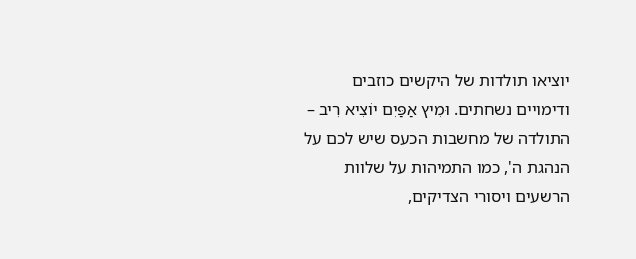יוציאו תולדות של היקשים כוזבים ודימויים נשחתים. וּמִיץ אַפַּיִם יוֹצִיא רִיב – התולדה של מחשבות הכעס שיש לכם על הנהגת ה', כמו התמיהות על שלוות הרשעים ויסורי הצדיקים,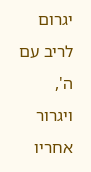יגרום לריב עם ה', ויגרור אחריו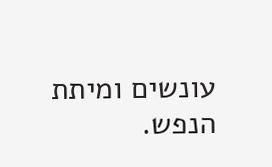עונשים ומיתת הנפש.